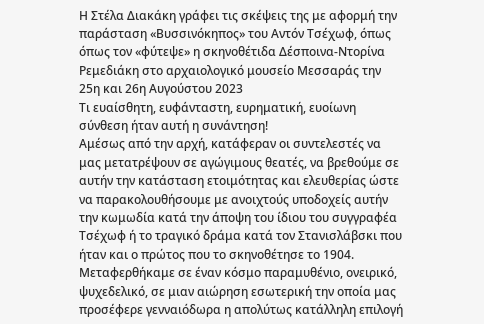Η Στέλα Διακάκη γράφει τις σκέψεις της με αφορμή την παράσταση «Βυσσινόκηπος» του Αντόν Τσέχωφ, όπως όπως τον «φύτεψε» η σκηνοθέτιδα Δέσποινα-Ντορίνα Ρεμεδιάκη στο αρχαιολογικό μουσείο Μεσσαράς την 25η και 26η Αυγούστου 2023
Τι ευαίσθητη, ευφάνταστη, ευρηματική, ευοίωνη σύνθεση ήταν αυτή η συνάντηση!
Αμέσως από την αρχή, κατάφεραν οι συντελεστές να μας μετατρέψουν σε αγώγιμους θεατές, να βρεθούμε σε αυτήν την κατάσταση ετοιμότητας και ελευθερίας ώστε να παρακολουθήσουμε με ανοιχτούς υποδοχείς αυτήν την κωμωδία κατά την άποψη του ίδιου του συγγραφέα Τσέχωφ ή το τραγικό δράμα κατά τον Στανισλάβσκι που ήταν και ο πρώτος που το σκηνοθέτησε το 1904.
Μεταφερθήκαμε σε έναν κόσμο παραμυθένιο, ονειρικό, ψυχεδελικό, σε μιαν αιώρηση εσωτερική την οποία μας προσέφερε γενναιόδωρα η απολύτως κατάλληλη επιλογή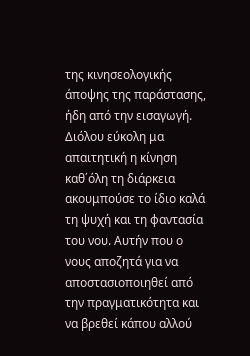της κινησεολογικής άποψης της παράστασης, ήδη από την εισαγωγή. Διόλου εύκολη μα απαιτητική η κίνηση καθ΄όλη τη διάρκεια ακουμπούσε το ίδιο καλά τη ψυχή και τη φαντασία του νου. Αυτήν που ο νους αποζητά για να αποστασιοποιηθεί από την πραγματικότητα και να βρεθεί κάπου αλλού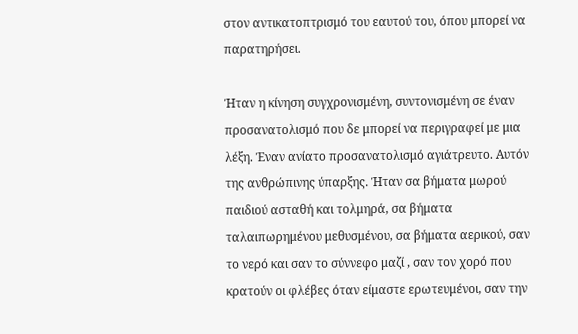στον αντικατοπτρισμό του εαυτού του, όπου μπορεί να παρατηρήσει.

Ήταν η κίνηση συγχρονισμένη, συντονισμένη σε έναν προσανατολισμό που δε μπορεί να περιγραφεί με μια λέξη. Έναν ανίατο προσανατολισμό αγιάτρευτο. Αυτόν της ανθρώπινης ύπαρξης. Ήταν σα βήματα μωρού παιδιού ασταθή και τολμηρά, σα βήματα ταλαιπωρημένου μεθυσμένου, σα βήματα αερικού, σαν το νερό και σαν το σύννεφο μαζί , σαν τον χορό που κρατούν οι φλέβες όταν είμαστε ερωτευμένοι, σαν την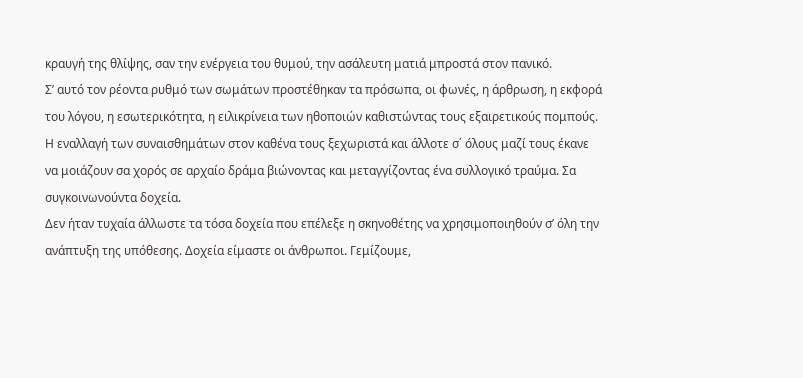κραυγή της θλίψης, σαν την ενέργεια του θυμού, την ασάλευτη ματιά μπροστά στον πανικό.
Σ’ αυτό τον ρέοντα ρυθμό των σωμάτων προστέθηκαν τα πρόσωπα, οι φωνές, η άρθρωση, η εκφορά του λόγου, η εσωτερικότητα, η ειλικρίνεια των ηθοποιών καθιστώντας τους εξαιρετικούς πομπούς. Η εναλλαγή των συναισθημάτων στον καθένα τους ξεχωριστά και άλλοτε σ΄ όλους μαζί τους έκανε να μοιάζουν σα χορός σε αρχαίο δράμα βιώνοντας και μεταγγίζοντας ένα συλλογικό τραύμα. Σα συγκοινωνούντα δοχεία.
Δεν ήταν τυχαία άλλωστε τα τόσα δοχεία που επέλεξε η σκηνοθέτης να χρησιμοποιηθούν σ’ όλη την ανάπτυξη της υπόθεσης. Δοχεία είμαστε οι άνθρωποι. Γεμίζουμε,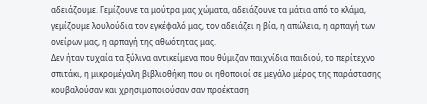αδειάζουμε. Γεμίζουνε τα μούτρα μας χώματα, αδειάζουνε τα μάτια από το κλάμα, γεμίζουμε λουλούδια τον εγκέφαλό μας, τον αδειάζει η βία, η απώλεια, η αρπαγή των ονείρων μας, η αρπαγή της αθωότητας μας.
Δεν ήταν τυχαία τα ξύλινα αντικείμενα που θύμιζαν παιχνίδια παιδιού, το περίτεχνο σπιτάκι, η μικρομέγαλη βιβλιοθήκη που οι ηθοποιοί σε μεγάλο μέρος της παράστασης κουβαλούσαν και χρησιμοποιούσαν σαν προέκταση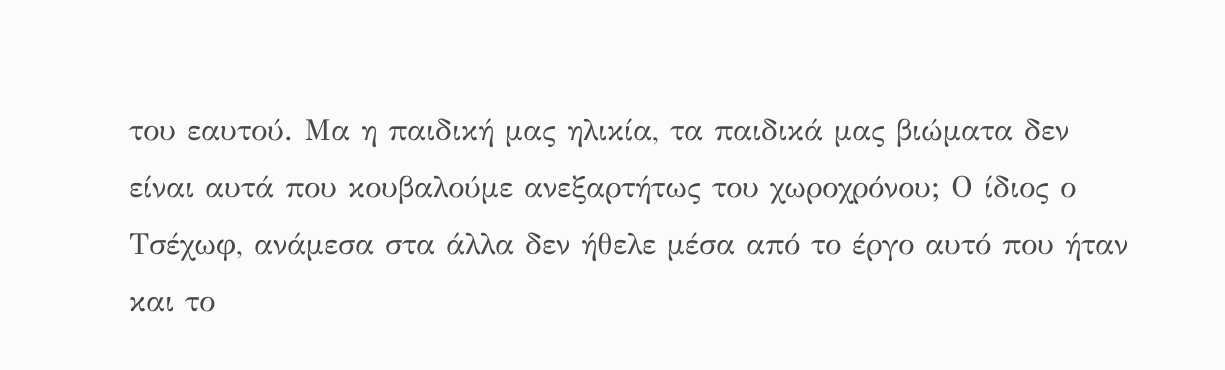του εαυτού. Μα η παιδική μας ηλικία, τα παιδικά μας βιώματα δεν είναι αυτά που κουβαλούμε ανεξαρτήτως του χωροχρόνου; Ο ίδιος ο Τσέχωφ, ανάμεσα στα άλλα δεν ήθελε μέσα από το έργο αυτό που ήταν και το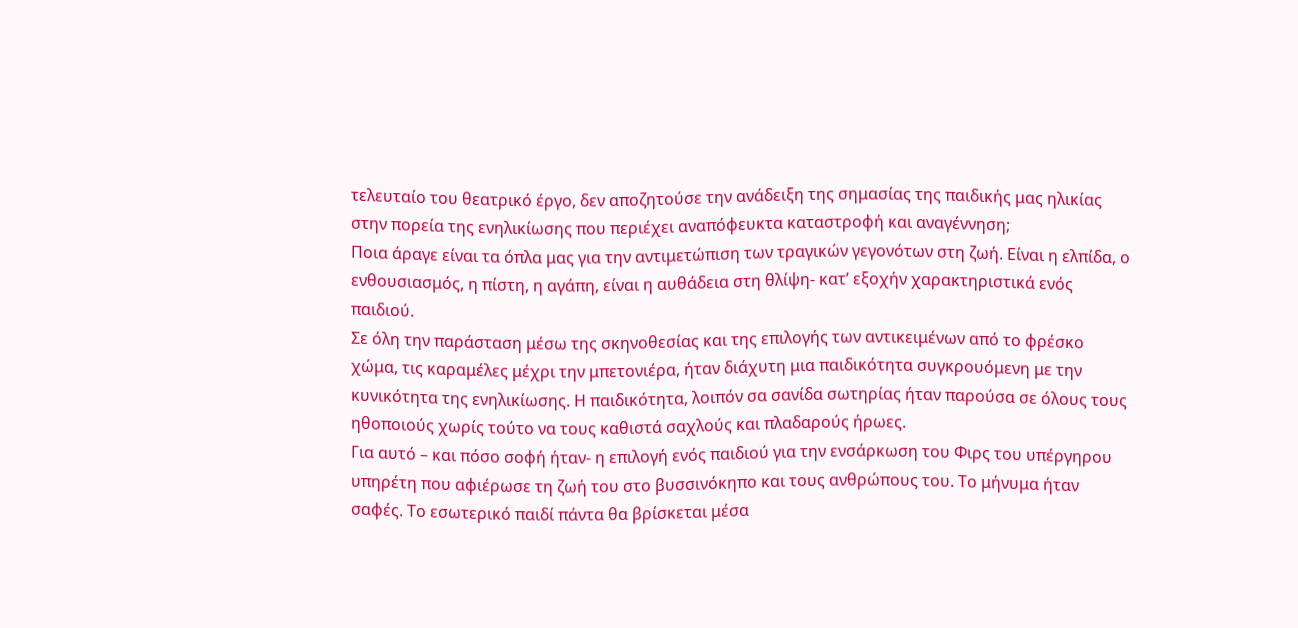τελευταίο του θεατρικό έργο, δεν αποζητούσε την ανάδειξη της σημασίας της παιδικής μας ηλικίας στην πορεία της ενηλικίωσης που περιέχει αναπόφευκτα καταστροφή και αναγέννηση;
Ποια άραγε είναι τα όπλα μας για την αντιμετώπιση των τραγικών γεγονότων στη ζωή. Είναι η ελπίδα, ο ενθουσιασμός, η πίστη, η αγάπη, είναι η αυθάδεια στη θλίψη- κατ’ εξοχήν χαρακτηριστικά ενός παιδιού.
Σε όλη την παράσταση μέσω της σκηνοθεσίας και της επιλογής των αντικειμένων από το φρέσκο χώμα, τις καραμέλες μέχρι την μπετονιέρα, ήταν διάχυτη μια παιδικότητα συγκρουόμενη με την κυνικότητα της ενηλικίωσης. Η παιδικότητα, λοιπόν σα σανίδα σωτηρίας ήταν παρούσα σε όλους τους ηθοποιούς χωρίς τούτο να τους καθιστά σαχλούς και πλαδαρούς ήρωες.
Για αυτό – και πόσο σοφή ήταν- η επιλογή ενός παιδιού για την ενσάρκωση του Φιρς του υπέργηρου υπηρέτη που αφιέρωσε τη ζωή του στο βυσσινόκηπο και τους ανθρώπους του. Το μήνυμα ήταν σαφές. Το εσωτερικό παιδί πάντα θα βρίσκεται μέσα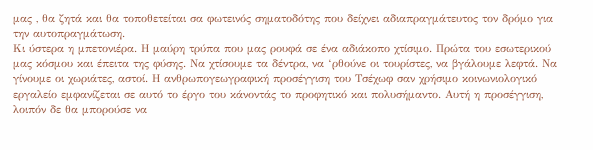μας , θα ζητά και θα τοποθετείται σα φωτεινός σηματοδότης που δείχνει αδιαπραγμάτευτος τον δρόμο για την αυτοπραγμάτωση.
Κι ύστερα η μπετονιέρα. Η μαύρη τρύπα που μας ρουφά σε ένα αδιάκοπο χτίσιμο. Πρώτα του εσωτερικού μας κόσμου και έπειτα της φύσης. Να χτίσουμε τα δέντρα, να ‘ρθούνε οι τουρίστες, να βγάλουμε λεφτά. Να γίνουμε οι χωριάτες, αστοί. Η ανθρωπογεωγραφική προσέγγιση του Τσέχωφ σαν χρήσιμο κοινωνιολογικό εργαλείο εμφανίζεται σε αυτό το έργο του κάνοντάς το προφητικό και πολυσήμαντο. Αυτή η προσέγγιση, λοιπόν δε θα μπορούσε να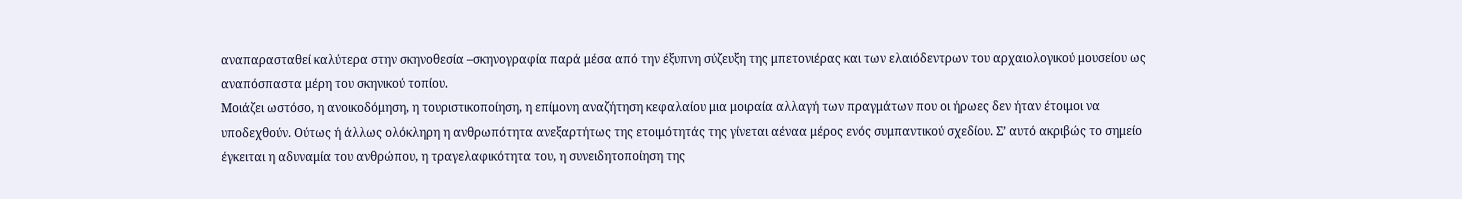αναπαρασταθεί καλύτερα στην σκηνοθεσία –σκηνογραφία παρά μέσα από την έξυπνη σύζευξη της μπετονιέρας και των ελαιόδεντρων του αρχαιολογικού μουσείου ως αναπόσπαστα μέρη του σκηνικού τοπίου.
Μοιάζει ωστόσο, η ανοικοδόμηση, η τουριστικοποίηση, η επίμονη αναζήτηση κεφαλαίου μια μοιραία αλλαγή των πραγμάτων που οι ήρωες δεν ήταν έτοιμοι να υποδεχθούν. Ούτως ή άλλως ολόκληρη η ανθρωπότητα ανεξαρτήτως της ετοιμότητάς της γίνεται αέναα μέρος ενός συμπαντικού σχεδίου. Σ’ αυτό ακριβώς το σημείο έγκειται η αδυναμία του ανθρώπου, η τραγελαφικότητα του, η συνειδητοποίηση της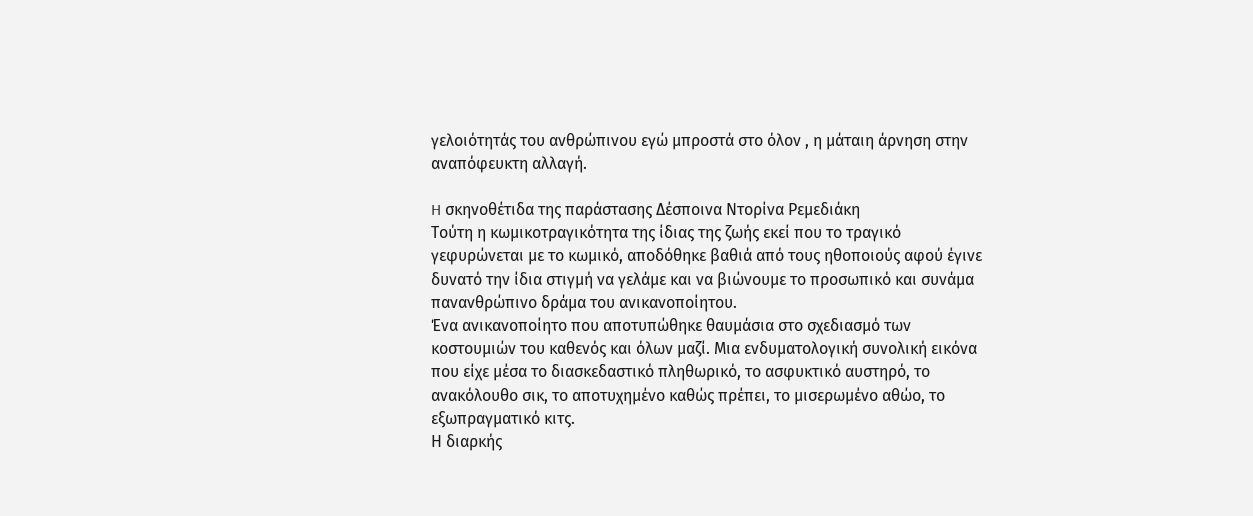γελοιότητάς του ανθρώπινου εγώ μπροστά στο όλον , η μάταιη άρνηση στην αναπόφευκτη αλλαγή.

H σκηνοθέτιδα της παράστασης Δέσποινα Ντορίνα Ρεμεδιάκη
Τούτη η κωμικοτραγικότητα της ίδιας της ζωής εκεί που το τραγικό γεφυρώνεται με το κωμικό, αποδόθηκε βαθιά από τους ηθοποιούς αφού έγινε δυνατό την ίδια στιγμή να γελάμε και να βιώνουμε το προσωπικό και συνάμα πανανθρώπινο δράμα του ανικανοποίητου.
Ένα ανικανοποίητο που αποτυπώθηκε θαυμάσια στο σχεδιασμό των κοστουμιών του καθενός και όλων μαζί. Μια ενδυματολογική συνολική εικόνα που είχε μέσα το διασκεδαστικό πληθωρικό, το ασφυκτικό αυστηρό, το ανακόλουθο σικ, το αποτυχημένο καθώς πρέπει, το μισερωμένο αθώο, το εξωπραγματικό κιτς.
Η διαρκής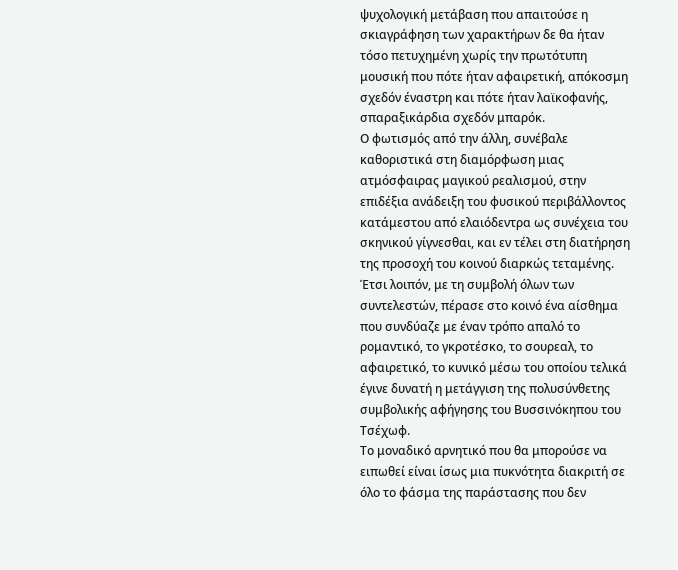ψυχολογική μετάβαση που απαιτούσε η σκιαγράφηση των χαρακτήρων δε θα ήταν τόσο πετυχημένη χωρίς την πρωτότυπη μουσική που πότε ήταν αφαιρετική, απόκοσμη σχεδόν έναστρη και πότε ήταν λαϊκοφανής, σπαραξικάρδια σχεδόν μπαρόκ.
Ο φωτισμός από την άλλη, συνέβαλε καθοριστικά στη διαμόρφωση μιας ατμόσφαιρας μαγικού ρεαλισμού, στην επιδέξια ανάδειξη του φυσικού περιβάλλοντος κατάμεστου από ελαιόδεντρα ως συνέχεια του σκηνικού γίγνεσθαι, και εν τέλει στη διατήρηση της προσοχή του κοινού διαρκώς τεταμένης.
Έτσι λοιπόν, με τη συμβολή όλων των συντελεστών, πέρασε στο κοινό ένα αίσθημα που συνδύαζε με έναν τρόπο απαλό το ρομαντικό, το γκροτέσκο, το σουρεαλ, το αφαιρετικό, το κυνικό μέσω του οποίου τελικά έγινε δυνατή η μετάγγιση της πολυσύνθετης συμβολικής αφήγησης του Βυσσινόκηπου του Τσέχωφ.
Το μοναδικό αρνητικό που θα μπορούσε να ειπωθεί είναι ίσως μια πυκνότητα διακριτή σε όλο το φάσμα της παράστασης που δεν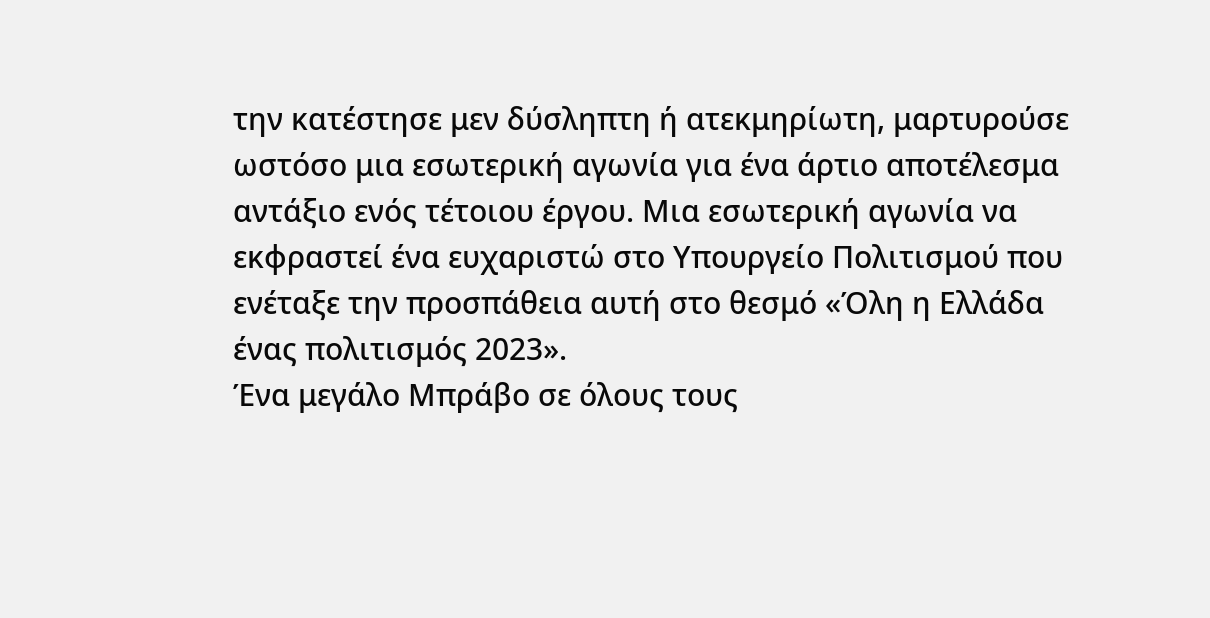την κατέστησε μεν δύσληπτη ή ατεκμηρίωτη, μαρτυρούσε ωστόσο μια εσωτερική αγωνία για ένα άρτιο αποτέλεσμα αντάξιο ενός τέτοιου έργου. Μια εσωτερική αγωνία να εκφραστεί ένα ευχαριστώ στο Υπουργείο Πολιτισμού που ενέταξε την προσπάθεια αυτή στο θεσμό «Όλη η Ελλάδα ένας πολιτισμός 2023».
Ένα μεγάλο Μπράβο σε όλους τους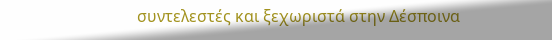συντελεστές και ξεχωριστά στην Δέσποινα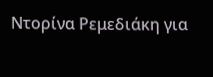Ντορίνα Ρεμεδιάκη για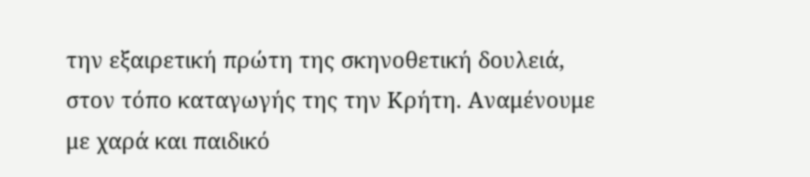την εξαιρετική πρώτη της σκηνοθετική δουλειά, στον τόπο καταγωγής της την Κρήτη. Αναμένουμε με χαρά και παιδικό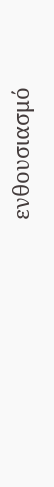ενθουσιασμό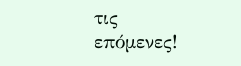τις επόμενες!